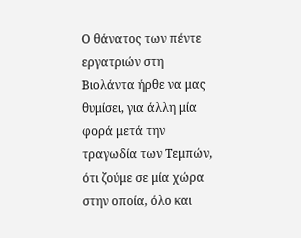Ο θάνατος των πέντε εργατριών στη Βιολάντα ήρθε να μας θυμίσει, για άλλη μία φορά μετά την τραγωδία των Τεμπών, ότι ζούμε σε μία χώρα στην οποία, όλο και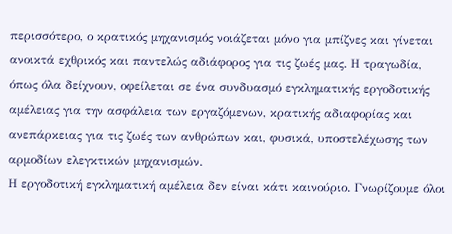περισσότερο, ο κρατικός μηχανισμός νοιάζεται μόνο για μπίζνες και γίνεται ανοικτά εχθρικός και παντελώς αδιάφορος για τις ζωές μας. Η τραγωδία, όπως όλα δείχνουν, οφείλεται σε ένα συνδυασμό εγκληματικής εργοδοτικής αμέλειας για την ασφάλεια των εργαζόμενων, κρατικής αδιαφορίας και ανεπάρκειας για τις ζωές των ανθρώπων και, φυσικά, υποστελέχωσης των αρμοδίων ελεγκτικών μηχανισμών.
Η εργοδοτική εγκληματική αμέλεια δεν είναι κάτι καινούριο. Γνωρίζουμε όλοι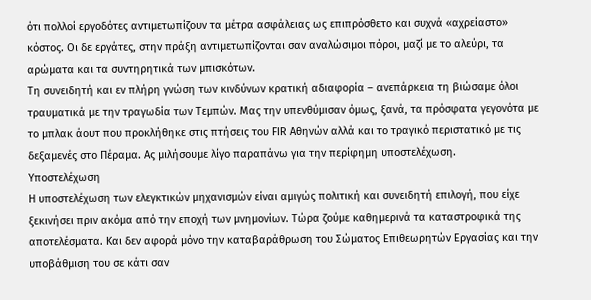ότι πολλοί εργοδότες αντιμετωπίζουν τα μέτρα ασφάλειας ως επιπρόσθετο και συχνά «αχρείαστο» κόστος. Οι δε εργάτες, στην πράξη αντιμετωπίζονται σαν αναλώσιμοι πόροι, μαζί με το αλεύρι, τα αρώματα και τα συντηρητικά των μπισκότων.
Τη συνειδητή και εν πλήρη γνώση των κινδύνων κρατική αδιαφορία – ανεπάρκεια τη βιώσαμε όλοι τραυματικά με την τραγωδία των Τεμπών. Μας την υπενθύμισαν όμως, ξανά, τα πρόσφατα γεγονότα με το μπλακ άουτ που προκλήθηκε στις πτήσεις του FIR Αθηνών αλλά και το τραγικό περιστατικό με τις δεξαμενές στο Πέραμα. Ας μιλήσουμε λίγο παραπάνω για την περίφημη υποστελέχωση.
Υποστελέχωση
Η υποστελέχωση των ελεγκτικών μηχανισμών είναι αμιγώς πολιτική και συνειδητή επιλογή, που είχε ξεκινήσει πριν ακόμα από την εποχή των μνημονίων. Τώρα ζούμε καθημερινά τα καταστροφικά της αποτελέσματα. Και δεν αφορά μόνο την καταβαράθρωση του Σώματος Επιθεωρητών Εργασίας και την υποβάθμιση του σε κάτι σαν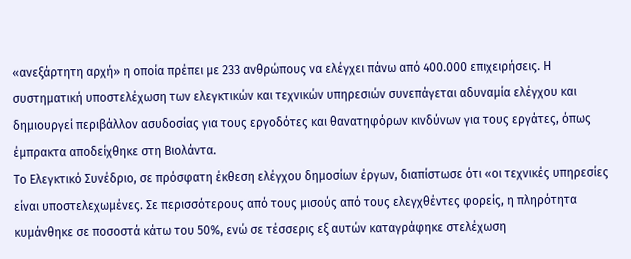«ανεξάρτητη αρχή» η οποία πρέπει με 233 ανθρώπους να ελέγχει πάνω από 400.000 επιχειρήσεις. Η συστηματική υποστελέχωση των ελεγκτικών και τεχνικών υπηρεσιών συνεπάγεται αδυναμία ελέγχου και δημιουργεί περιβάλλον ασυδοσίας για τους εργοδότες και θανατηφόρων κινδύνων για τους εργάτες, όπως έμπρακτα αποδείχθηκε στη Βιολάντα.
Το Ελεγκτικό Συνέδριο, σε πρόσφατη έκθεση ελέγχου δημοσίων έργων, διαπίστωσε ότι «οι τεχνικές υπηρεσίες είναι υποστελεχωμένες. Σε περισσότερους από τους μισούς από τους ελεγχθέντες φορείς, η πληρότητα κυμάνθηκε σε ποσοστά κάτω του 50%, ενώ σε τέσσερις εξ αυτών καταγράφηκε στελέχωση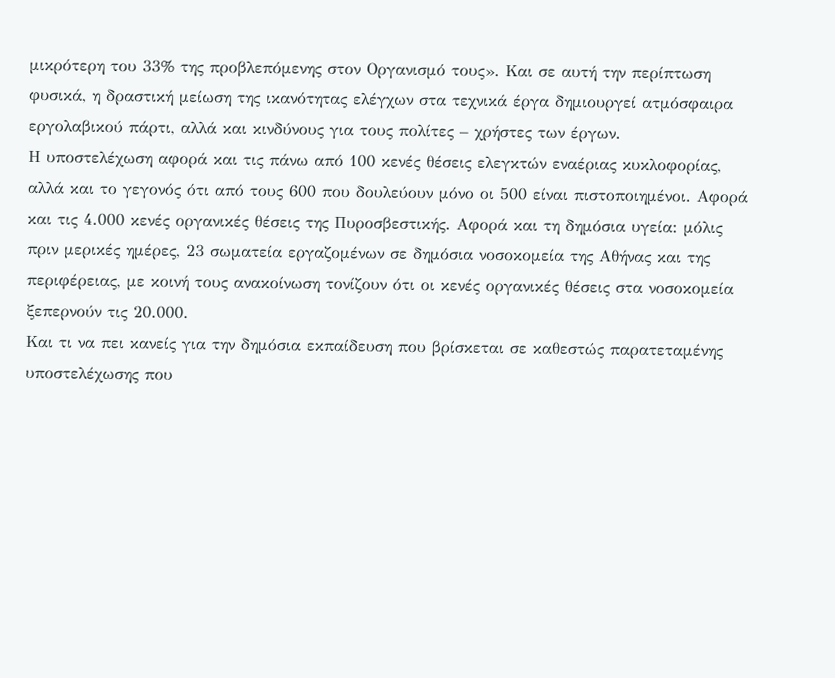μικρότερη του 33% της προβλεπόμενης στον Οργανισμό τους». Και σε αυτή την περίπτωση φυσικά, η δραστική μείωση της ικανότητας ελέγχων στα τεχνικά έργα δημιουργεί ατμόσφαιρα εργολαβικού πάρτι, αλλά και κινδύνους για τους πολίτες – χρήστες των έργων.
Η υποστελέχωση αφορά και τις πάνω από 100 κενές θέσεις ελεγκτών εναέριας κυκλοφορίας, αλλά και το γεγονός ότι από τους 600 που δουλεύουν μόνο οι 500 είναι πιστοποιημένοι. Αφορά και τις 4.000 κενές οργανικές θέσεις της Πυροσβεστικής. Αφορά και τη δημόσια υγεία: μόλις πριν μερικές ημέρες, 23 σωματεία εργαζομένων σε δημόσια νοσοκομεία της Αθήνας και της περιφέρειας, με κοινή τους ανακοίνωση τονίζουν ότι οι κενές οργανικές θέσεις στα νοσοκομεία ξεπερνούν τις 20.000.
Και τι να πει κανείς για την δημόσια εκπαίδευση που βρίσκεται σε καθεστώς παρατεταμένης υποστελέχωσης που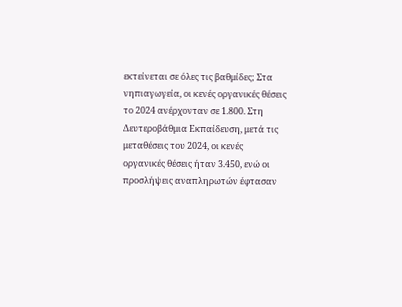εκτείνεται σε όλες τις βαθμίδες; Στα νηπιαγωγεία, οι κενές οργανικές θέσεις το 2024 ανέρχονταν σε 1.800. Στη Δευτεροβάθμια Εκπαίδευση, μετά τις μεταθέσεις του 2024, οι κενές οργανικές θέσεις ήταν 3.450, ενώ οι προσλήψεις αναπληρωτών έφτασαν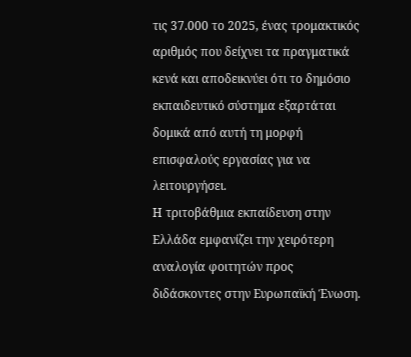τις 37.000 το 2025, ένας τρομακτικός αριθμός που δείχνει τα πραγματικά κενά και αποδεικνύει ότι το δημόσιο εκπαιδευτικό σύστημα εξαρτάται δομικά από αυτή τη μορφή επισφαλούς εργασίας για να λειτουργήσει.
Η τριτοβάθμια εκπαίδευση στην Ελλάδα εμφανίζει την χειρότερη αναλογία φοιτητών προς διδάσκοντες στην Ευρωπαϊκή Ένωση.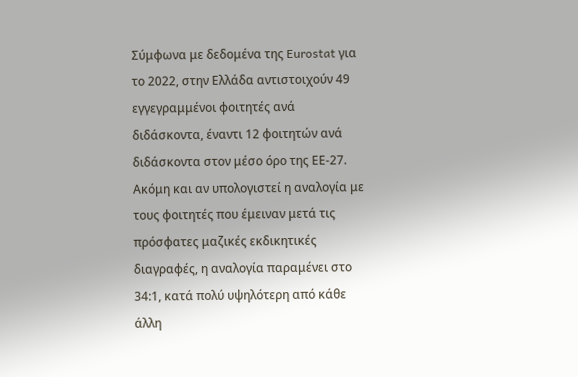Σύμφωνα με δεδομένα της Eurostat για το 2022, στην Ελλάδα αντιστοιχούν 49 εγγεγραμμένοι φοιτητές ανά διδάσκοντα, έναντι 12 φοιτητών ανά διδάσκοντα στον μέσο όρο της ΕΕ-27. Ακόμη και αν υπολογιστεί η αναλογία με τους φοιτητές που έμειναν μετά τις πρόσφατες μαζικές εκδικητικές διαγραφές, η αναλογία παραμένει στο 34:1, κατά πολύ υψηλότερη από κάθε άλλη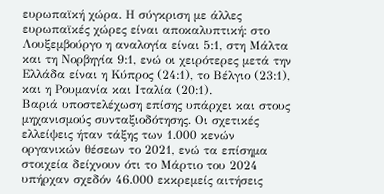ευρωπαϊκή χώρα. Η σύγκριση με άλλες ευρωπαϊκές χώρες είναι αποκαλυπτική: στο Λουξεμβούργο η αναλογία είναι 5:1, στη Μάλτα και τη Νορβηγία 9:1, ενώ οι χειρότερες μετά την Ελλάδα είναι η Κύπρος (24:1), το Βέλγιο (23:1), και η Ρουμανία και Ιταλία (20:1).
Βαριά υποστελέχωση επίσης υπάρχει και στους μηχανισμούς συνταξιοδότησης. Οι σχετικές ελλείψεις ήταν τάξης των 1.000 κενών οργανικών θέσεων το 2021, ενώ τα επίσημα στοιχεία δείχνουν ότι το Μάρτιο του 2024 υπήρχαν σχεδόν 46.000 εκκρεμείς αιτήσεις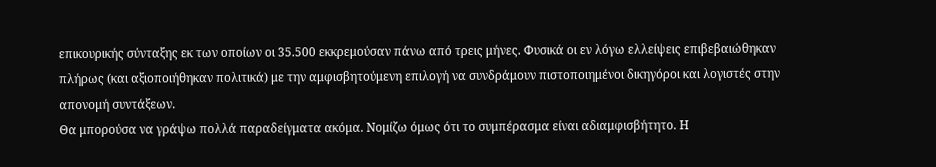επικουρικής σύνταξης εκ των οποίων οι 35.500 εκκρεμούσαν πάνω από τρεις μήνες. Φυσικά οι εν λόγω ελλείψεις επιβεβαιώθηκαν πλήρως (και αξιοποιήθηκαν πολιτικά) με την αμφισβητούμενη επιλογή να συνδράμουν πιστοποιημένοι δικηγόροι και λογιστές στην απονομή συντάξεων.
Θα μπορούσα να γράψω πολλά παραδείγματα ακόμα. Νομίζω όμως ότι το συμπέρασμα είναι αδιαμφισβήτητο. Η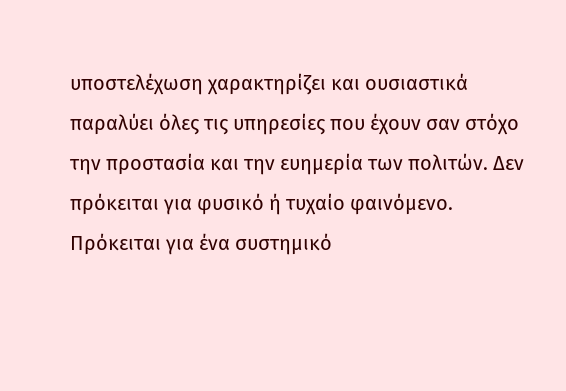υποστελέχωση χαρακτηρίζει και ουσιαστικά παραλύει όλες τις υπηρεσίες που έχουν σαν στόχο την προστασία και την ευημερία των πολιτών. Δεν πρόκειται για φυσικό ή τυχαίο φαινόμενο. Πρόκειται για ένα συστημικό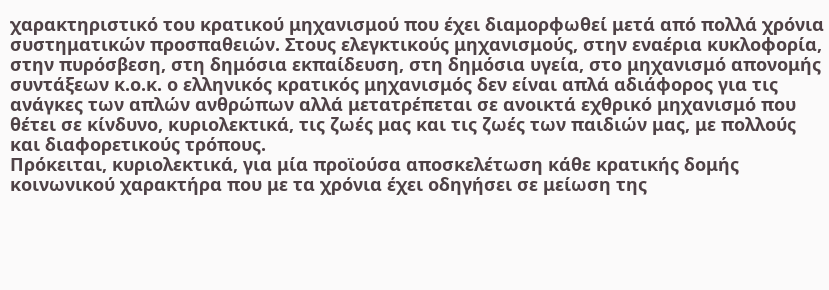χαρακτηριστικό του κρατικού μηχανισμού που έχει διαμορφωθεί μετά από πολλά χρόνια συστηματικών προσπαθειών. Στους ελεγκτικούς μηχανισμούς, στην εναέρια κυκλοφορία, στην πυρόσβεση, στη δημόσια εκπαίδευση, στη δημόσια υγεία, στο μηχανισμό απονομής συντάξεων κ.ο.κ. ο ελληνικός κρατικός μηχανισμός δεν είναι απλά αδιάφορος για τις ανάγκες των απλών ανθρώπων αλλά μετατρέπεται σε ανοικτά εχθρικό μηχανισμό που θέτει σε κίνδυνο, κυριολεκτικά, τις ζωές μας και τις ζωές των παιδιών μας, με πολλούς και διαφορετικούς τρόπους.
Πρόκειται, κυριολεκτικά, για μία προϊούσα αποσκελέτωση κάθε κρατικής δομής κοινωνικού χαρακτήρα που με τα χρόνια έχει οδηγήσει σε μείωση της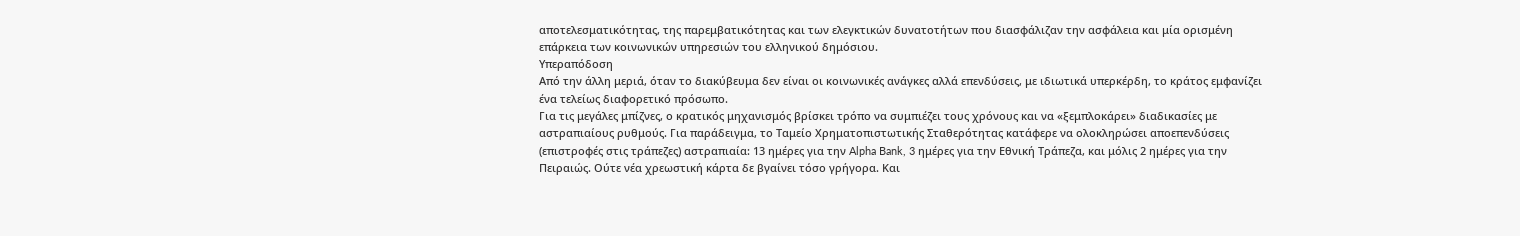αποτελεσματικότητας, της παρεμβατικότητας και των ελεγκτικών δυνατοτήτων που διασφάλιζαν την ασφάλεια και μία ορισμένη επάρκεια των κοινωνικών υπηρεσιών του ελληνικού δημόσιου.
Υπεραπόδοση
Από την άλλη μεριά, όταν το διακύβευμα δεν είναι οι κοινωνικές ανάγκες αλλά επενδύσεις, με ιδιωτικά υπερκέρδη, το κράτος εμφανίζει ένα τελείως διαφορετικό πρόσωπο.
Για τις μεγάλες μπίζνες, ο κρατικός μηχανισμός βρίσκει τρόπο να συμπιέζει τους χρόνους και να «ξεμπλοκάρει» διαδικασίες με αστραπιαίους ρυθμούς. Για παράδειγμα, το Ταμείο Χρηματοπιστωτικής Σταθερότητας κατάφερε να ολοκληρώσει αποεπενδύσεις (επιστροφές στις τράπεζες) αστραπιαία: 13 ημέρες για την Alpha Bank, 3 ημέρες για την Εθνική Τράπεζα, και μόλις 2 ημέρες για την Πειραιώς. Ούτε νέα χρεωστική κάρτα δε βγαίνει τόσο γρήγορα. Και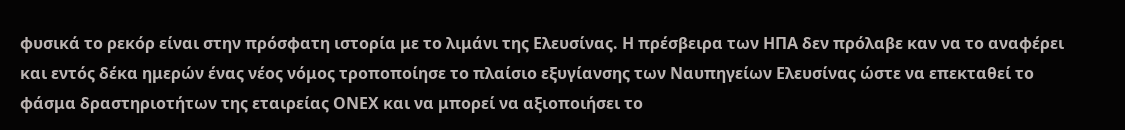φυσικά το ρεκόρ είναι στην πρόσφατη ιστορία με το λιμάνι της Ελευσίνας. Η πρέσβειρα των ΗΠΑ δεν πρόλαβε καν να το αναφέρει και εντός δέκα ημερών ένας νέος νόμος τροποποίησε το πλαίσιο εξυγίανσης των Ναυπηγείων Ελευσίνας ώστε να επεκταθεί το φάσμα δραστηριοτήτων της εταιρείας ΟΝΕΧ και να μπορεί να αξιοποιήσει το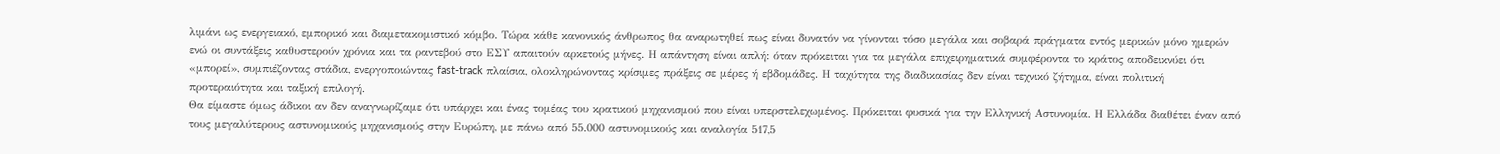λιμάνι ως ενεργειακό, εμπορικό και διαμετακομιστικό κόμβο. Τώρα κάθε κανονικός άνθρωπος θα αναρωτηθεί πως είναι δυνατόν να γίνονται τόσο μεγάλα και σοβαρά πράγματα εντός μερικών μόνο ημερών ενώ οι συντάξεις καθυστερούν χρόνια και τα ραντεβού στο ΕΣΥ απαιτούν αρκετούς μήνες. Η απάντηση είναι απλή: όταν πρόκειται για τα μεγάλα επιχειρηματικά συμφέροντα το κράτος αποδεικνύει ότι «μπορεί», συμπιέζοντας στάδια, ενεργοποιώντας fast-track πλαίσια, ολοκληρώνοντας κρίσιμες πράξεις σε μέρες ή εβδομάδες. Η ταχύτητα της διαδικασίας δεν είναι τεχνικό ζήτημα, είναι πολιτική προτεραιότητα και ταξική επιλογή.
Θα είμαστε όμως άδικοι αν δεν αναγνωρίζαμε ότι υπάρχει και ένας τομέας του κρατικού μηχανισμού που είναι υπερστελεχωμένος. Πρόκειται φυσικά για την Ελληνική Αστυνομία. Η Ελλάδα διαθέτει έναν από τους μεγαλύτερους αστυνομικούς μηχανισμούς στην Ευρώπη, με πάνω από 55.000 αστυνομικούς και αναλογία 517,5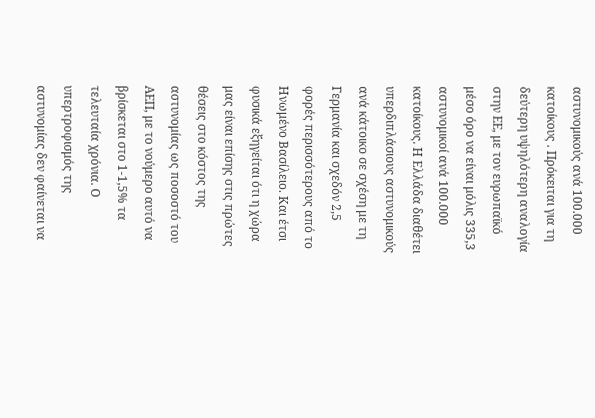αστυνομικούς ανά 100.000 κατοίκους . Πρόκειται για τη δεύτερη υψηλότερη αναλογία στην ΕΕ, με τον ευρωπαϊκό μέσο όρο να είναι μόλις 335,3 αστυνομικοί ανά 100.000 κατοίκους. Η Ελλάδα διαθέτει υπερδιπλάσιους αστυνομικούς ανά κάτοικο σε σχέση με τη Γερμανία και σχεδόν 2,5 φορές περισσότερους από το Ηνωμένο Βασίλειο. Και έτσι φυσικά εξηγείται ότι η χώρα μας είναι επίσης στις πρώτες θέσεις στο κόστος της αστυνομίας ως ποσοστό του ΑΕΠ, με το νούμερο αυτό να βρίσκεται στο 1-1,5% τα τελευταία χρόνια. Ο υπερτροφισμός της αστυνομίας δεν φαίνεται να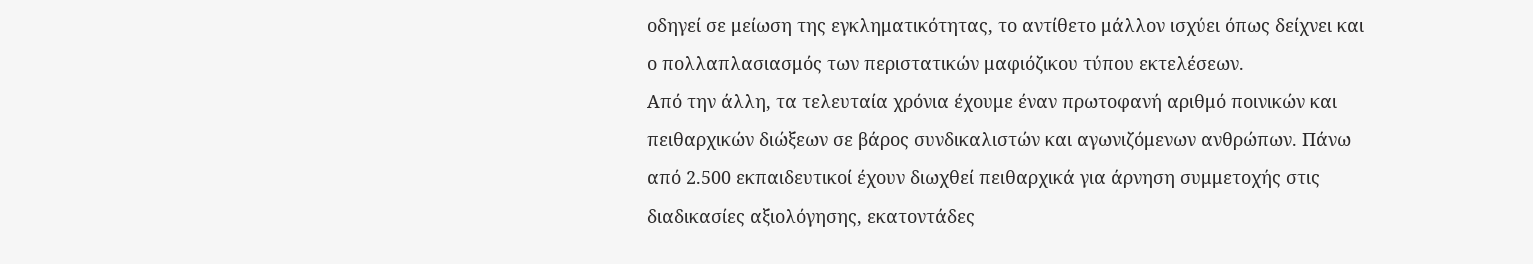οδηγεί σε μείωση της εγκληματικότητας, το αντίθετο μάλλον ισχύει όπως δείχνει και ο πολλαπλασιασμός των περιστατικών μαφιόζικου τύπου εκτελέσεων.
Από την άλλη, τα τελευταία χρόνια έχουμε έναν πρωτοφανή αριθμό ποινικών και πειθαρχικών διώξεων σε βάρος συνδικαλιστών και αγωνιζόμενων ανθρώπων. Πάνω από 2.500 εκπαιδευτικοί έχουν διωχθεί πειθαρχικά για άρνηση συμμετοχής στις διαδικασίες αξιολόγησης, εκατοντάδες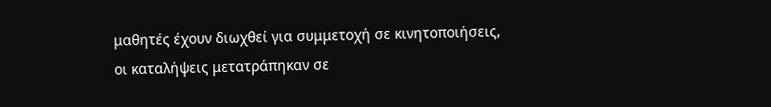μαθητές έχουν διωχθεί για συμμετοχή σε κινητοποιήσεις, οι καταλήψεις μετατράπηκαν σε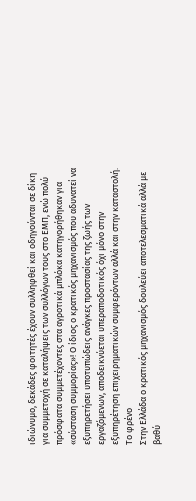ιδιώνυμο, δεκάδες φοιτητές έχουν συλληφθεί και οδηγούνται σε δίκη για συμμετοχή σε καταλήψεις των συλλόγων τους στο ΕΜΠ, ενώ πολύ πρόσφατα συμμετέχοντες στα αγροτικά μπλόκα κατηγορήθηκαν για «σύσταση συμμορίας»! Ο ίδιος ο κρατικός μηχανισμός που αδυνατεί να εξυπηρετήσει υποτυπώδεις ανάγκες προστασίας της ζωής των εργαζόμενων, αποδεικνύεται υπεραποδοτικός όχι μόνο στην εξυπηρέτηση επιχειρηματικών συμφερόντων αλλά και στην καταστολή.
Το φρένο
Στην Ελλάδα ο κρατικός μηχανισμός δουλεύει αποτελεσματικά αλλά με βαθύ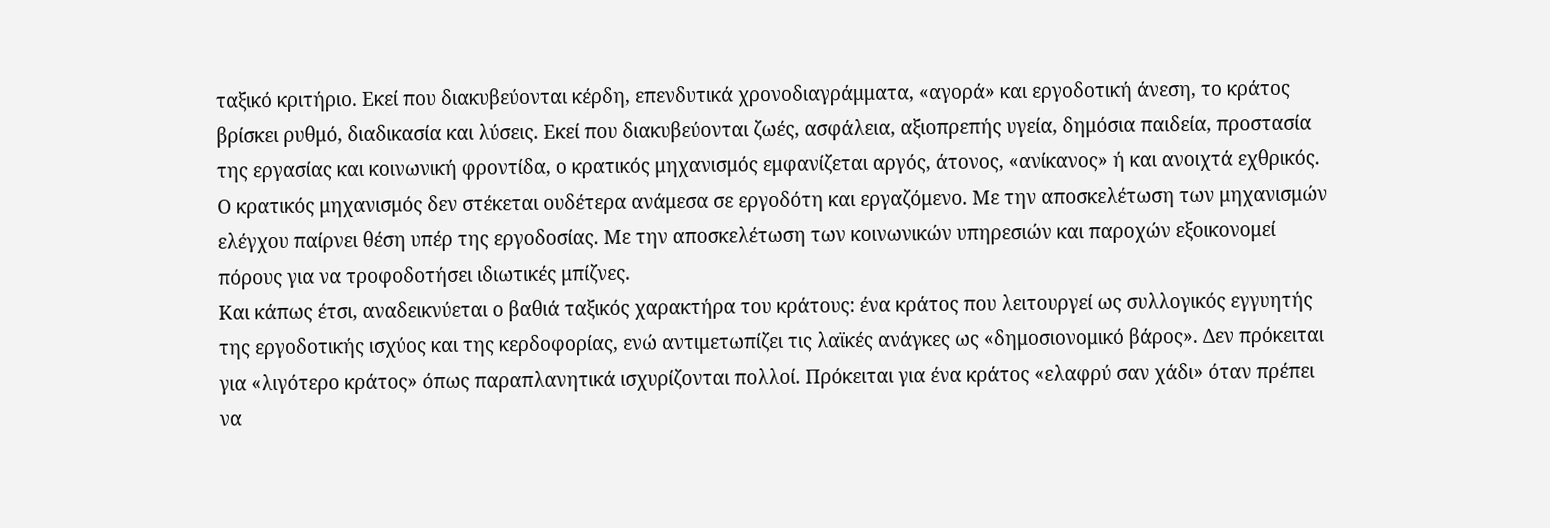ταξικό κριτήριο. Εκεί που διακυβεύονται κέρδη, επενδυτικά χρονοδιαγράμματα, «αγορά» και εργοδοτική άνεση, το κράτος βρίσκει ρυθμό, διαδικασία και λύσεις. Εκεί που διακυβεύονται ζωές, ασφάλεια, αξιοπρεπής υγεία, δημόσια παιδεία, προστασία της εργασίας και κοινωνική φροντίδα, ο κρατικός μηχανισμός εμφανίζεται αργός, άτονος, «ανίκανος» ή και ανοιχτά εχθρικός. Ο κρατικός μηχανισμός δεν στέκεται ουδέτερα ανάμεσα σε εργοδότη και εργαζόμενο. Με την αποσκελέτωση των μηχανισμών ελέγχου παίρνει θέση υπέρ της εργοδοσίας. Με την αποσκελέτωση των κοινωνικών υπηρεσιών και παροχών εξοικονομεί πόρους για να τροφοδοτήσει ιδιωτικές μπίζνες.
Και κάπως έτσι, αναδεικνύεται ο βαθιά ταξικός χαρακτήρα του κράτους: ένα κράτος που λειτουργεί ως συλλογικός εγγυητής της εργοδοτικής ισχύος και της κερδοφορίας, ενώ αντιμετωπίζει τις λαϊκές ανάγκες ως «δημοσιονομικό βάρος». Δεν πρόκειται για «λιγότερο κράτος» όπως παραπλανητικά ισχυρίζονται πολλοί. Πρόκειται για ένα κράτος «ελαφρύ σαν χάδι» όταν πρέπει να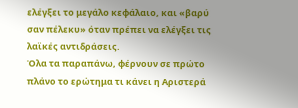ελέγξει το μεγάλο κεφάλαιο, και «βαρύ σαν πέλεκυ» όταν πρέπει να ελέγξει τις λαϊκές αντιδράσεις.
Όλα τα παραπάνω, φέρνουν σε πρώτο πλάνο το ερώτημα τι κάνει η Αριστερά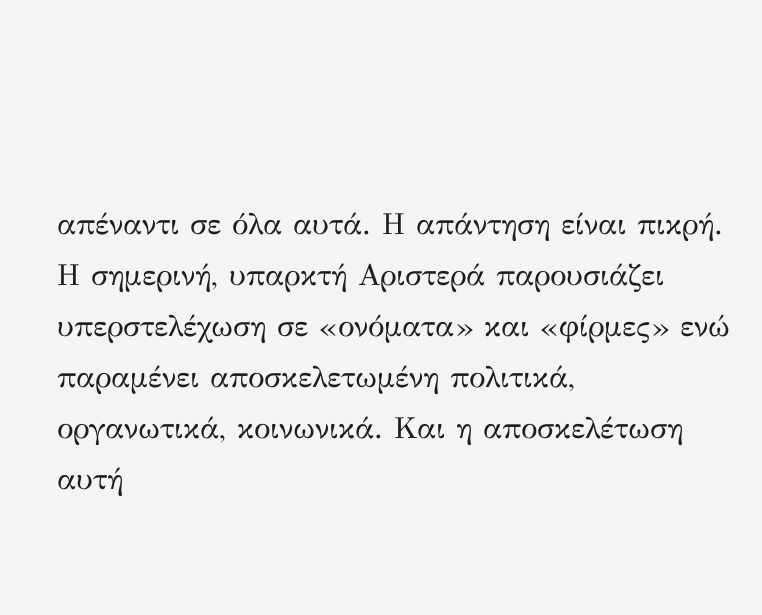απέναντι σε όλα αυτά. Η απάντηση είναι πικρή. Η σημερινή, υπαρκτή Αριστερά παρουσιάζει υπερστελέχωση σε «ονόματα» και «φίρμες» ενώ παραμένει αποσκελετωμένη πολιτικά, οργανωτικά, κοινωνικά. Και η αποσκελέτωση αυτή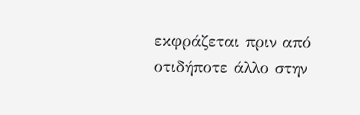εκφράζεται πριν από οτιδήποτε άλλο στην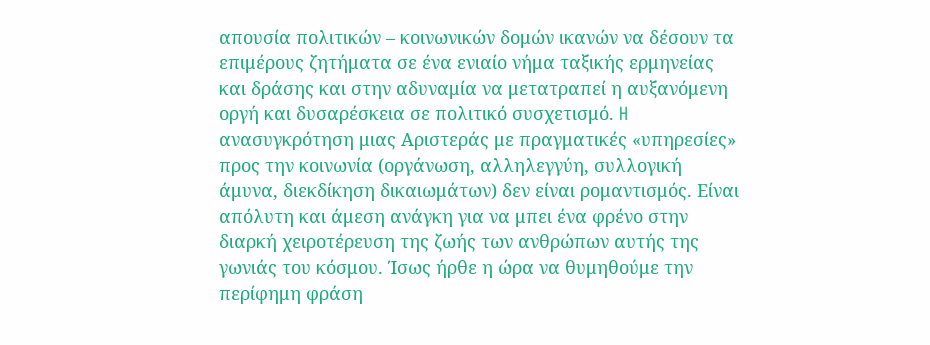απουσία πολιτικών – κοινωνικών δομών ικανών να δέσουν τα επιμέρους ζητήματα σε ένα ενιαίο νήμα ταξικής ερμηνείας και δράσης και στην αδυναμία να μετατραπεί η αυξανόμενη οργή και δυσαρέσκεια σε πολιτικό συσχετισμό. H ανασυγκρότηση μιας Αριστεράς με πραγματικές «υπηρεσίες» προς την κοινωνία (οργάνωση, αλληλεγγύη, συλλογική άμυνα, διεκδίκηση δικαιωμάτων) δεν είναι ρομαντισμός. Είναι απόλυτη και άμεση ανάγκη για να μπει ένα φρένο στην διαρκή χειροτέρευση της ζωής των ανθρώπων αυτής της γωνιάς του κόσμου. Ίσως ήρθε η ώρα να θυμηθούμε την περίφημη φράση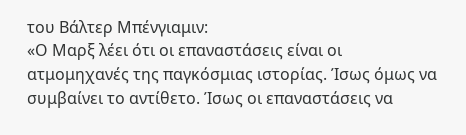του Βάλτερ Μπένγιαμιν:
«Ο Μαρξ λέει ότι οι επαναστάσεις είναι οι ατμομηχανές της παγκόσμιας ιστορίας. Ίσως όμως να συμβαίνει το αντίθετο. Ίσως οι επαναστάσεις να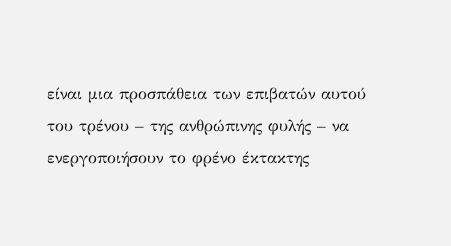είναι μια προσπάθεια των επιβατών αυτού του τρένου – της ανθρώπινης φυλής – να ενεργοποιήσουν το φρένο έκτακτης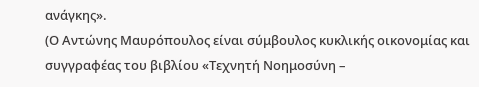ανάγκης».
(Ο Αντώνης Μαυρόπουλος είναι σύμβουλος κυκλικής οικονομίας και συγγραφέας του βιβλίου «Τεχνητή Νοημοσύνη –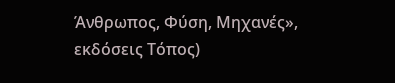Άνθρωπος, Φύση, Μηχανές», εκδόσεις Τόπος)